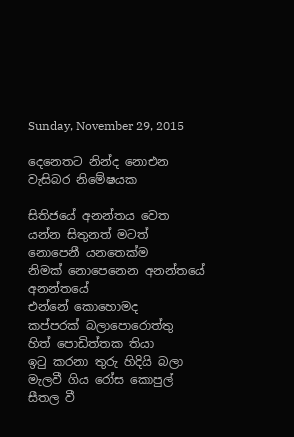Sunday, November 29, 2015

දෙනෙතට නින්ද නොඑන වැසිබර නිමේෂයක

සිතිජයේ අනන්තය වෙත
යන්න සිතුනත් මටත්
නොපෙනී යනතෙක්ම
නිමක් නොපෙනෙන අනන්තයේ අනන්තයේ
එන්නේ කොහොමද
කප්පරක් බලාපොරොත්තු
හිත් පොඩිත්තක තියා
ඉටු කරනා තුරු හිදියි බලා
මැලවී ගිය රෝස කොපුල්
සීතල වී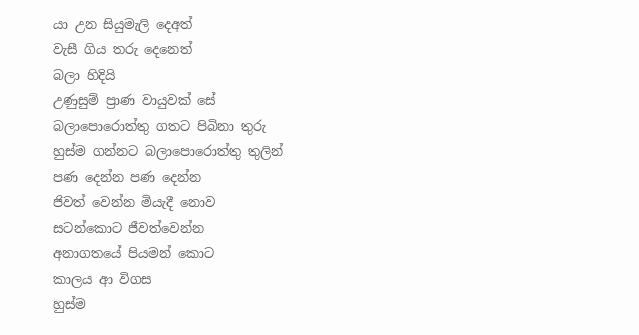යා උන සියුමැලි දෙඅත්
වැසී ගිය තරු දෙනෙත්
බලා හිදියි
උණුසුම් ප්‍රාණ වායුවක් සේ
බලාපොරොත්තු ගතට පිබිනා තුරු
හුස්ම ගන්නට බලාපොරොත්තු තුලින්
පණ දෙන්න පණ දෙන්න
ජිවත් වෙන්න මියැදී නොව
සටන්කොට ජීවත්වෙන්න
අනාගතයේ පියමන් කොට
කාලය ආ විගස
හුස්ම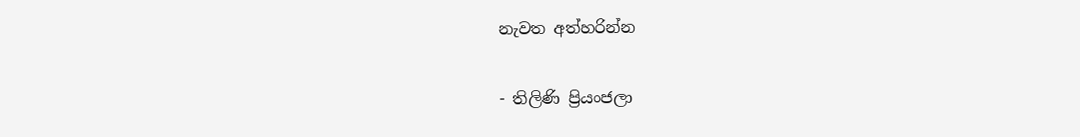නැවත අත්හරින්න

- තිලිණි ප්‍රියංජලා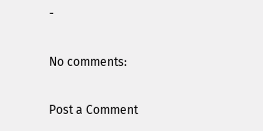-

No comments:

Post a Comment